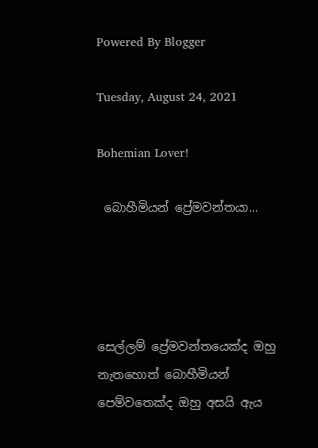Powered By Blogger

Tuesday, August 24, 2021

Bohemian Lover!

 බොහීමියන් ප්‍රේමවන්තයා...




සෙල්ලම් ප්‍රේමවන්තයෙක්ද ඔහු නැතහොත් බොහීමියන් පෙම්වතෙක්ද ඔහු අසයි ඇය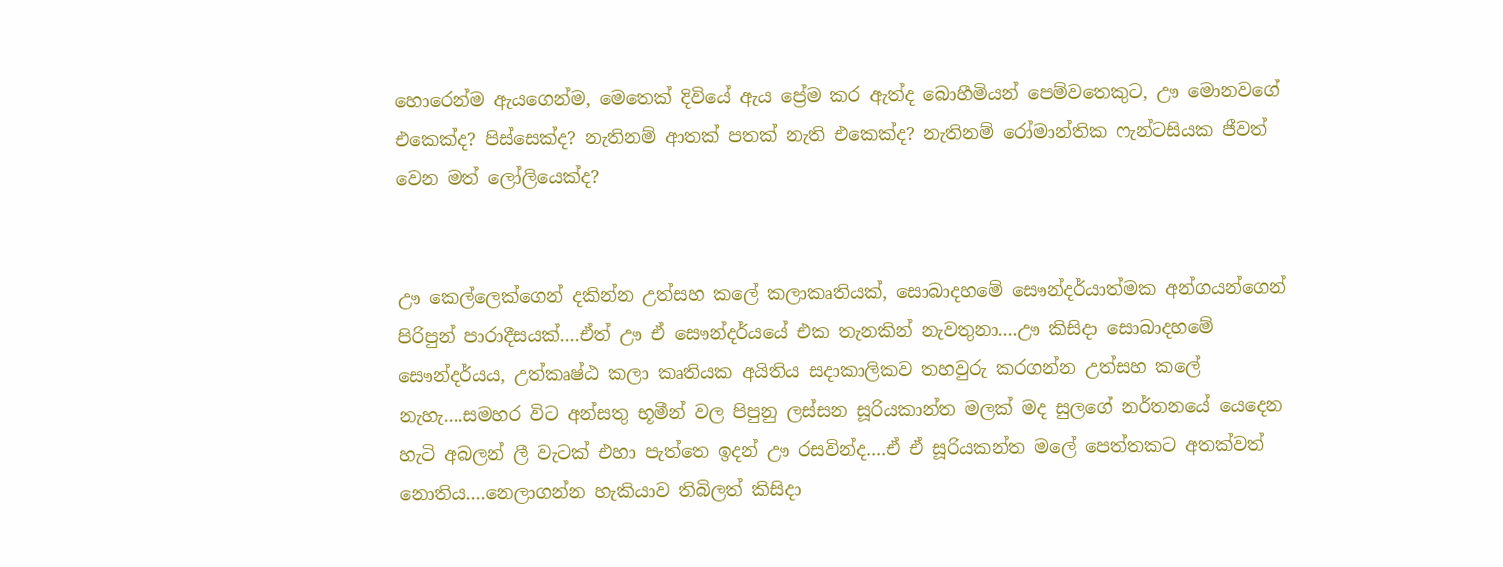හොරෙන්ම ඇයගෙන්ම, මෙතෙක් දිවියේ ඇය ප්‍රේම කර ඇත්ද බොහීමියන් පෙම්වතෙකුට, ඌ මොනවගේ එකෙක්ද? පිස්සෙක්ද? නැතිනම් ආතක් පතක් නැති එකෙක්ද? නැතිනම් රෝමාන්තික ෆැන්ටසියක ජීවත් වෙන මත් ලෝලියෙක්ද?


ඌ කෙල්ලෙක්ගෙන් දකින්න උත්සහ කලේ කලාකෘතියක්, සොබාදහමේ සෞන්දර්යාත්මක අන්ගයන්ගෙන් පිරිපුන් පාරාදීසයක්....ඒත් ඌ ඒ සෞන්දර්යයේ එක තැනකින් නැවතුනා....ඌ කිසිදා සොබාදහමේ සෞන්දර්යය, උත්කෘෂ්ඨ කලා කෘතියක අයිතිය සදාකාලිකව තහවුරු කරගන්න උත්සහ කලේ නැහැ....සමහර විට අන්සතු භූමීන් වල පිපුනු ලස්සන සූරියකාන්ත මලක් මද සුලගේ නර්තනයේ යෙදෙන හැටි අබලන් ලී වැටක් එහා පැත්තෙ ඉදන් ඌ රසවින්ද....ඒ ඒ සූරියකන්ත මලේ පෙත්තකට අතක්වත් නොතිය....නෙලාගන්න හැකියාව තිබිලත් කිසිදා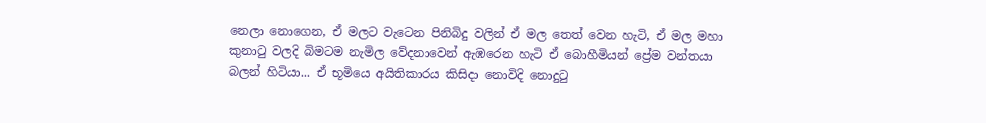නෙලා නොගෙන, ඒ මලට වැටෙන පිනිබිදු වලින් ඒ මල තෙත් වෙන හැටි, ඒ මල මහා කුනාටු වලදි බිමටම නැමිල වේදනාවෙන් ඇඹරෙන හැටි ඒ බොහීමියන් ප්‍රේම වන්තයා බලන් හිටියා... ඒ භූමියෙ අයිතිකාරය කිසිදා නොවිදි නොදුටු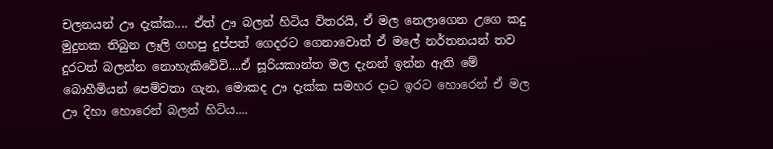චලනයන් ඌ දැක්ක.... ඒත් ඌ බලන් හිටිය විතරයි, ඒ මල නෙලාගෙන උගෙ කදු මුදුනක තිබුන ලෑලි ගහපු දුප්පත් ගෙදරට ගෙනාවොත් ඒ මලේ නර්තනයන් තව දුරටත් බලන්න නොහැකිවේවි....ඒ සූරියකාන්ත මල දැනන් ඉන්න ඇති මේ බොහීමියන් පෙම්වතා ගැන, මොකද ඌ දැක්ක සමහර දාට ඉරට හොරෙන් ඒ මල ඌ දිහා හොරෙන් බලන් හිටිය....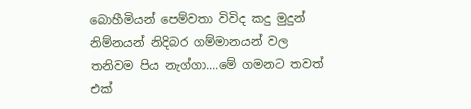බොහීමියන් පෙම්වතා විවිද කදු මුදුන් නිම්නයන් නිදිබර ගම්මානයන් වල තනිවම පිය නැග්ගා....මේ ගමනට තවත් එක්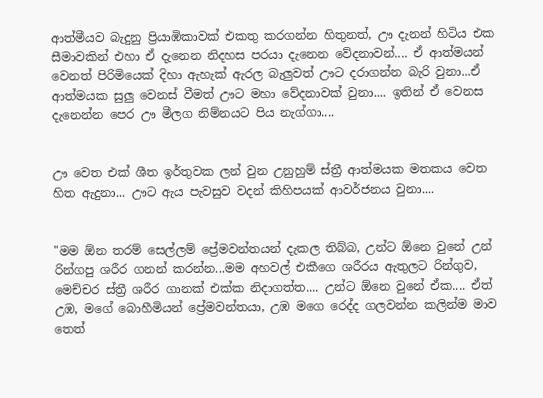ආත්මීයව බැදුනු ප්‍රියාඹිකාවක් එකතු කරගන්න හිතුනත්, ඌ දැනන් හිටිය එක සීමාවකින් එහා ඒ දැනෙන නිදහස පරයා දැනෙන වේදනාවන්.... ඒ ආත්මයන් වෙනත් පිරිමියෙක් දිහා ඇහැක් ඇරල බැලුවත් ඌට දරාගන්න බැරි වුනා...ඒ ආත්මයක සුලු වෙනස් වීමත් ඌට මහා වේදනාවක් වුනා.... ඉතින් ඒ වෙනස දැනෙන්න පෙර ඌ මීලග නිම්නයට පිය නැග්ගා....


ඌ වෙත එක් ශීත ඉර්තුවක ලන් වුන උනුහුම් ස්ත්‍රී ආත්මයක මතකය වෙත හිත ඇදුනා... ඌට ඇය පැවසුව වදන් කිහිපයක් ආවර්ජනය වුනා....


"මම ඕන තරම් සෙල්ලම් ප්‍රේමවන්තයන් දැකල තිබ්බ, උන්ට ඕනෙ වුනේ උන් රින්ගපු ශරීර ගනන් කරන්න...මම අහවල් එකීගෙ ශරීරය ඇතුලට රින්ගුව, මෙච්චර ස්ත්‍රී ශරීර ගානක් එක්ක නිදාගත්ත.... උන්ට ඕනෙ වුනේ ඒක.... ඒත් උඹ, මගේ බොහීමියන් ප්‍රේමවන්තයා, උඹ මගෙ රෙද්ද ගලවන්න කලින්ම මාව තෙත්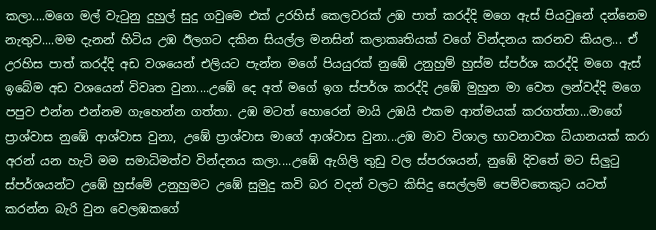කලා....මගෙ මල් වැටුනු දුහුල් සුදු ගවුමෙ එක් උරහිස් කෙලවරක් උඹ පාත් කරද්දි මගෙ ඇස් පියවුනේ දන්නෙම නැතුව....මම දැනන් හිටිය උඹ ඊලගට දකින සියල්ල මනසින් කලාකෘතියක් වගේ වින්දනය කරනව කියල... ඒ උරහිස පාත් කරද්දි අඩ වශයෙන් එලියට පැන්න මගේ පියයුරක් නුඹේ උනුහුම් හුස්ම ස්පර්ශ කරද්දි මගෙ ඇස් ඉබේම අඩ වශයෙන් විවෘත වුනා....උඹේ දෙ අත් මගේ ඉග ස්පර්ශ කරද්දි උඹේ මුහුන මා වෙත ලන්වද්දි මගෙ පපුව එන්න එන්නම ගැහෙන්න ගත්තා. උඹ මටත් හොරෙන් මායි උඹයි එකම ආත්මයක් කරගත්තා...මාගේ ප්‍රාශ්වාස නුඹේ ආශ්වාස වුනා, උඹේ ප්‍රාශ්වාස මාගේ ආශ්වාස වුනා...උඹ මාව විශාල භාවනාවක ධ්යානයක් කරා අරන් යන හැටි මම සමාධිමත්ව වින්දනය කලා....උඹේ ඇගිලි තුඩු වල ස්පරශයන්, නුඹේ දිවතේ මට සිලුටු ස්පර්ශයන්ට උඹේ හුස්මේ උනුහුමට උඹේ සුමුදු කවි බර වදන් වලට කිසිදු සෙල්ලම් පෙම්වතෙකුට යටත් කරන්න බැරි වුන වෙලඹකගේ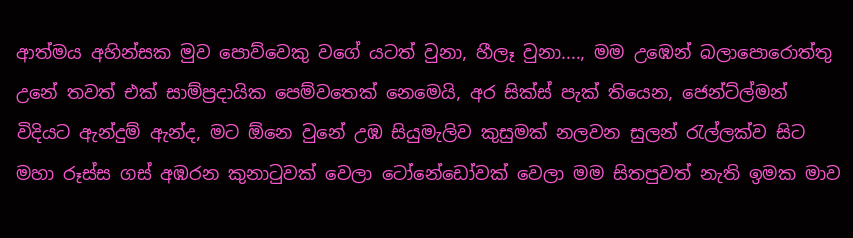ආත්මය අහින්සක මුව පොව්වෙකු වගේ යටත් වුනා, හීලෑ වුනා...., මම උඹෙන් බලාපොරොත්තු උනේ තවත් එක් සාම්ප්‍රදායික පෙම්වතෙක් නෙමෙයි, අර සික්ස් පැක් තියෙන, ජෙන්ට්ල්මන් විදියට ඇන්දුම් ඇන්ද, මට ඕනෙ වුනේ උඹ සියුමැලිව කුසුමක් නලවන සුලන් රැල්ලක්ව සිට මහා රූස්ස ගස් අඹරන කුනාටුවක් වෙලා ටෝනේඩෝවක් වෙලා මම සිතපුවත් නැති ඉමක මාව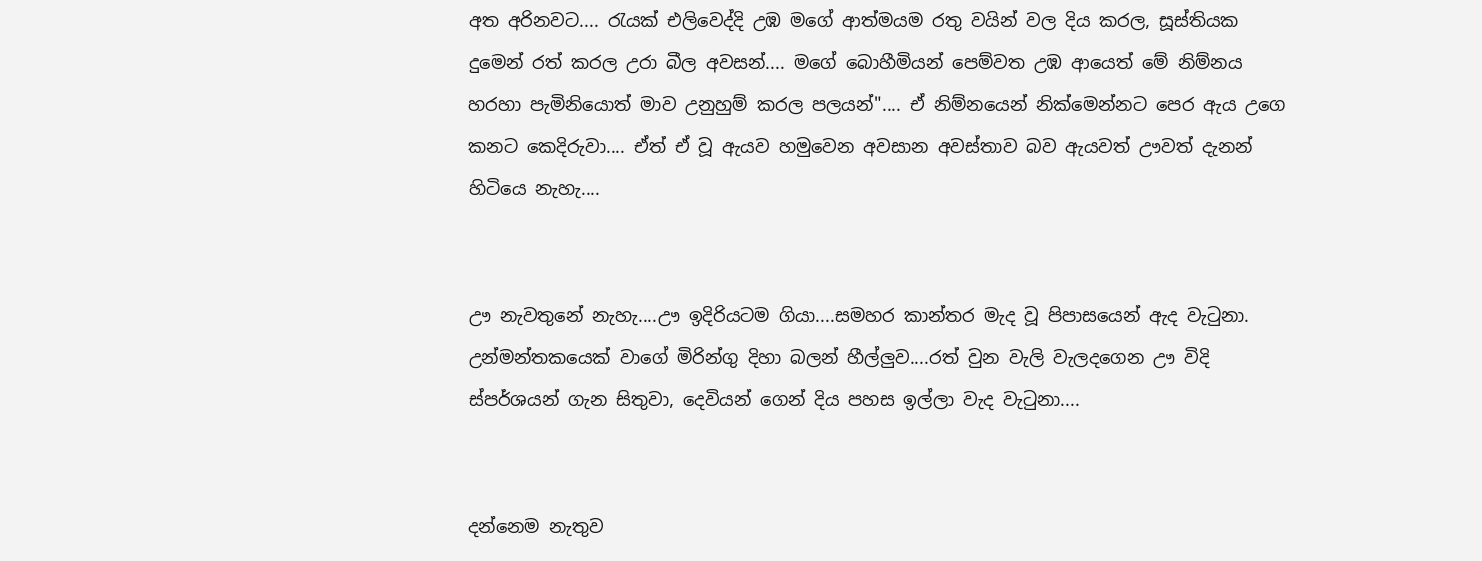අත අරිනවට.... රැයක් එලිවෙද්දි උඹ මගේ ආත්මයම රතු වයින් වල දිය කරල, සූස්තියක දුමෙන් රත් කරල උරා බීල අවසන්.... මගේ බොහීමියන් පෙම්වත උඹ ආයෙත් මේ නිම්නය හරහා පැමිනියොත් මාව උනුහුම් කරල පලයන්".... ඒ නිම්නයෙන් නික්මෙන්නට පෙර ඇය උගෙ කනට කෙදිරුවා.... ඒත් ඒ වූ ඇයව හමුවෙන අවසාන අවස්තාව බව ඇයවත් ඌවත් දැනන් හිටියෙ නැහැ....


ඌ නැවතුනේ නැහැ....ඌ ඉදිරියටම ගියා....සමහර කාන්තර මැද වූ පිපාසයෙන් ඇද වැටුනා. උන්මන්තකයෙක් වාගේ මිරින්ගු දිහා බලන් හීල්ලුව....රත් වුන වැලි වැලදගෙන ඌ විදි ස්පර්ශයන් ගැන සිතුවා, දෙවියන් ගෙන් දිය පහස ඉල්ලා වැද වැටුනා....


දන්නෙම නැතුව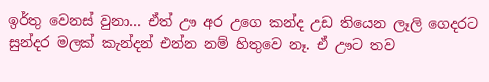ඉර්තු වෙනස් වුනා... ඒත් ඌ අර උගෙ කන්ද උඩ තියෙන ලෑලි ගෙදරට සුන්දර මලක් කැන්දන් එන්න නම් හිතුවෙ නෑ. ඒ ඌට තව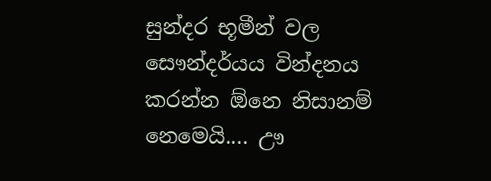සුන්දර භූමීන් වල සෞන්දර්යය වින්දනය කරන්න ඕනෙ නිසානම් නෙමෙයි.... ඌ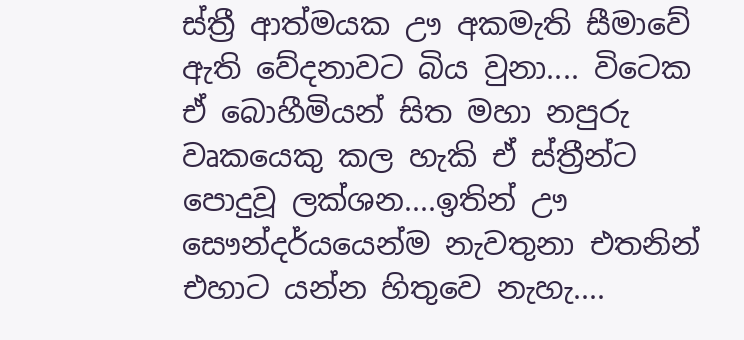ස්ත්‍රී ආත්මයක ඌ අකමැති සීමාවේ ඇති වේදනාවට බිය වුනා.... විටෙක ඒ බොහීමියන් සිත මහා නපුරු වෘකයෙකු කල හැකි ඒ ස්ත්‍රීන්ට පොදුවූ ලක්ශන....ඉතින් ඌ සෞන්දර්යයෙන්ම නැවතුනා එතනින් එහාට යන්න හිතුවෙ නැහැ....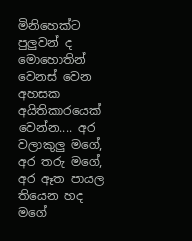මිනිහෙක්ට පුලුවන් ද මොහොතින් වෙනස් වෙන අහසක අයිතිකාරයෙක් වෙන්න.... අර වලාකුලු මගේ, අර තරු මගේ, අර ඈත පායල තියෙන හද මගේ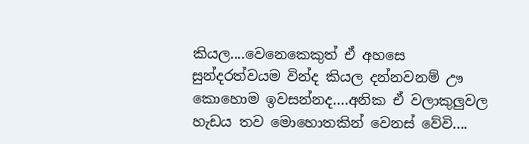කියල....වෙනෙකෙකුත් ඒ අහසෙ සුන්දරත්වයම වින්ද කියල දන්නවනම් ඌ කොහොම ඉවසන්නද....අනික ඒ වලාකුලුවල හැඩය තව මොහොතකින් වෙනස් වේවි....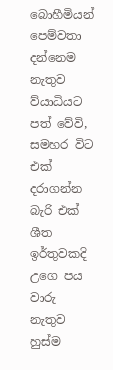බොහීමියන් පෙම්වතා දන්නෙම නැතුව ව්යාධියට පත් වේවි, සමහර විට එක් දරාගන්න බැරි එක් ශීත ඉර්තුවකදි උගෙ පය වාරු නැතුව හුස්ම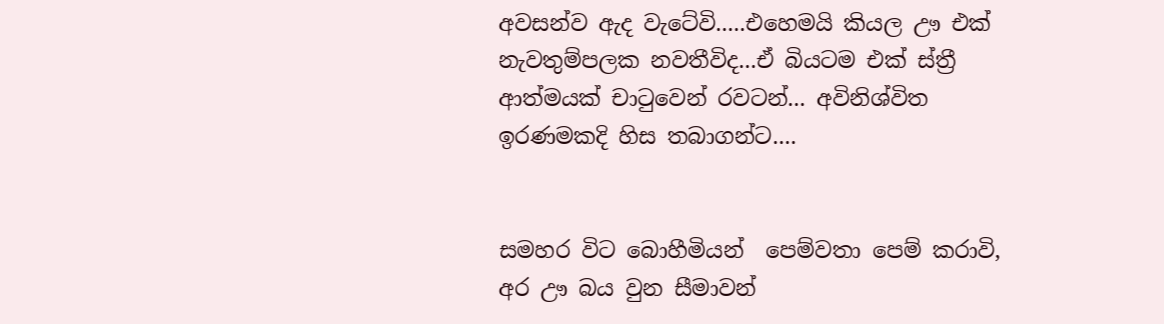අවසන්ව ඇද වැටේවි.....එහෙමයි කියල ඌ එක් නැවතුම්පලක නවතීවිද...ඒ බියටම එක් ස්ත්‍රී ආත්මයක් චාටුවෙන් රවටන්... අවිනිශ්විත ඉරණමකදි හිස තබාගන්ට....


සමහර විට බොහීමියන්  පෙම්වතා පෙම් කරාවි, අර ඌ බය වුන සීමාවන්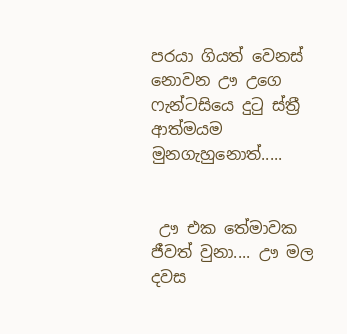පරයා ගියත් වෙනස් නොවන ඌ උගෙ ෆැන්ටසියෙ දුටු ස්ත්‍රී ආත්මයම මුනගැහුනොත්.....


 ඌ එක තේමාවක ජීවත් වුනා.... ඌ මල දවස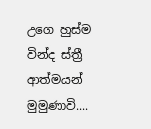උගෙ හුස්ම වින්ද ස්ත්‍රී ආත්මයන් මුමුණාවි....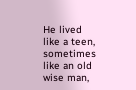He lived like a teen, sometimes like an old wise man,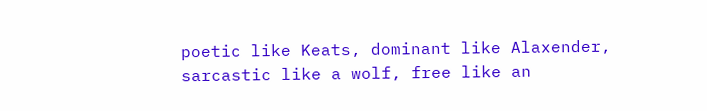poetic like Keats, dominant like Alaxender, sarcastic like a wolf, free like an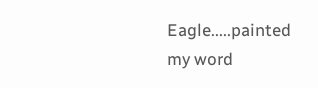Eagle.....painted my word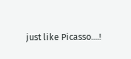just like Picasso....!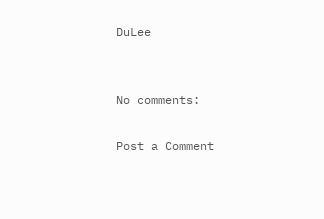DuLee


No comments:

Post a Comment